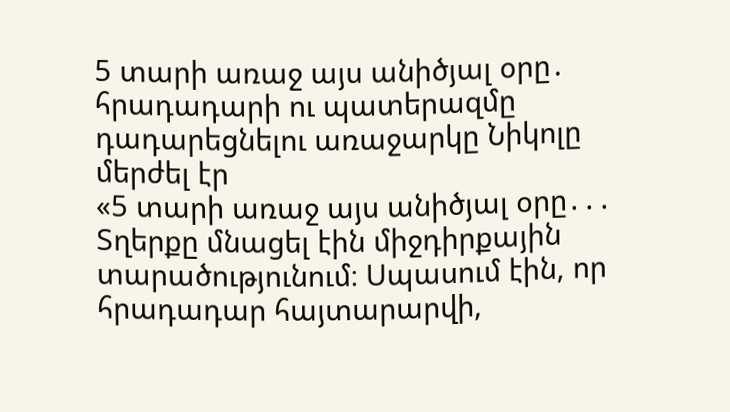5 տարի առաջ այս անիծյալ օրը․ հրադադարի ու պատերազմը դադարեցնելու առաջարկը Նիկոլը մերժել էր
«5 տարի առաջ այս անիծյալ օրը․․․
Տղերքը մնացել էին միջդիրքային տարածությունում։ Սպասում էին, որ հրադադար հայտարարվի,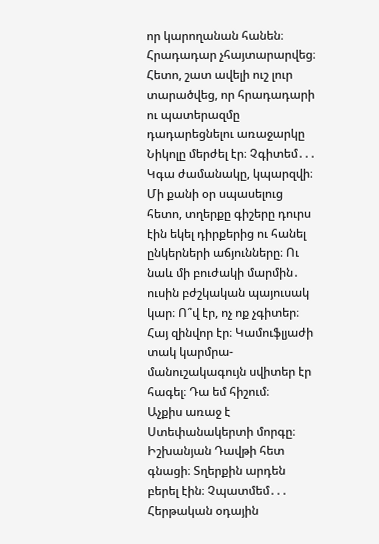որ կարողանան հանեն։ Հրադադար չհայտարարվեց։ Հետո, շատ ավելի ուշ լուր տարածվեց, որ հրադադարի ու պատերազմը դադարեցնելու առաջարկը Նիկոլը մերժել էր։ Չգիտեմ․․․ Կգա ժամանակը, կպարզվի։ Մի քանի օր սպասելուց հետո, տղերքը գիշերը դուրս էին եկել դիրքերից ու հանել ընկերների աճյունները։ Ու նաև մի բուժակի մարմին․ ուսին բժշկական պայուսակ կար։ Ո՞վ էր, ոչ ոք չգիտեր։ Հայ զինվոր էր։ Կամուֆլյաժի տակ կարմրա-մանուշակագույն սվիտեր էր հագել։ Դա եմ հիշում։
Աչքիս առաջ է Ստեփանակերտի մորգը։ Իշխանյան Դավթի հետ գնացի։ Տղերքին արդեն բերել էին։ Չպատմեմ․․․ Հերթական օդային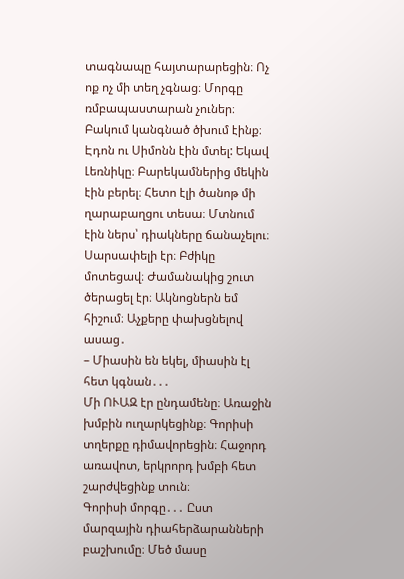տագնապը հայտարարեցին։ Ոչ ոք ոչ մի տեղ չգնաց։ Մորգը ռմբապաստարան չուներ։ Բակում կանգնած ծխում էինք։ Էդոն ու Սիմոնն էին մտել: Եկավ Լեռնիկը։ Բարեկամներից մեկին էին բերել։ Հետո էլի ծանոթ մի ղարաբաղցու տեսա։ Մտնում էին ներս՝ դիակները ճանաչելու։ Սարսափելի էր։ Բժիկը մոտեցավ։ Ժամանակից շուտ ծերացել էր։ Ակնոցներն եմ հիշում։ Աչքերը փախցնելով ասաց․
– Միասին են եկել, միասին էլ հետ կգնան․․․
Մի ՈՒԱԶ էր ընդամենը։ Առաջին խմբին ուղարկեցինք։ Գորիսի տղերքը դիմավորեցին։ Հաջորդ առավոտ, երկրորդ խմբի հետ շարժվեցինք տուն։
Գորիսի մորգը․․․ Ըստ մարզային դիահերձարանների բաշխումը։ Մեծ մասը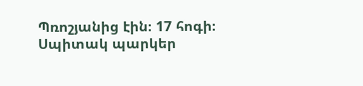Պռոշյանից էին։ 17 հոգի։ Սպիտակ պարկեր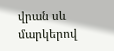վրան սև մարկերով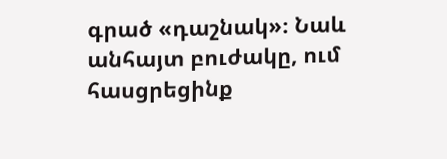գրած «դաշնակ»։ Նաև անհայտ բուժակը, ում հասցրեցինք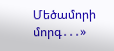Մեծամորի մորգ․․․»